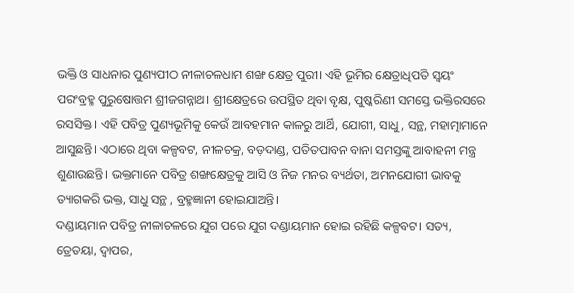ଭକ୍ତି ଓ ସାଧନାର ପୁଣ୍ୟପୀଠ ନୀଳାଚଳଧାମ ଶଙ୍ଖ କ୍ଷେତ୍ର ପୁରୀ। ଏହି ଭୂମିର କ୍ଷେତ୍ରାଧିପତି ସ୍ବୟଂ ପରଂବ୍ରହ୍ମ ପୁରୁଷୋତ୍ତମ ଶ୍ରୀଜଗନ୍ନାଥ। ଶ୍ରୀକ୍ଷେତ୍ରରେ ଉପସ୍ଥିତ ଥିବା ବୃକ୍ଷ, ପୁଷ୍କରିଣୀ ସମସ୍ତେ ଭକ୍ତିରସରେ ରସସିକ୍ତ। ଏହି ପବିତ୍ର ପୁଣ୍ୟଭୂମିକୁ କେଉଁ ଆବହମାନ କାଳରୁ ଆର୍ଥି, ଯୋଗୀ, ସାଧୁ, ସନ୍ଥ, ମହାତ୍ମାମାନେ ଆସୁଛନ୍ତି। ଏଠାରେ ଥିବା କଳ୍ପବଟ, ନୀଳଚକ୍ର, ବଡ଼ଦାଣ୍ଡ, ପତିତପାବନ ବାନା ସମସ୍ତଙ୍କୁ ଆବାହନୀ ମନ୍ତ୍ର ଶୁଣାଉଛନ୍ତି। ଭକ୍ତମାନେ ପବିତ୍ର ଶଙ୍ଖକ୍ଷେତ୍ରକୁ ଆସି ଓ ନିଜ ମନର ବ୍ୟର୍ଥତା, ଅମନଯୋଗୀ ଭାବକୁ ତ୍ୟାଗକରି ଭକ୍ତ, ସାଧୁ ସନ୍ଥ , ବ୍ରହ୍ମଜ୍ଞାନୀ ହୋଇଯାଅନ୍ତି।
ଦଣ୍ଡାୟମାନ ପବିତ୍ର ନୀଳାଚଳରେ ଯୁଗ ପରେ ଯୁଗ ଦଣ୍ଡାୟମାନ ହୋଇ ରହିଛି କଳ୍ପବଟ। ସତ୍ୟ, ତ୍ରେତୟା, ଦ୍ବାପର,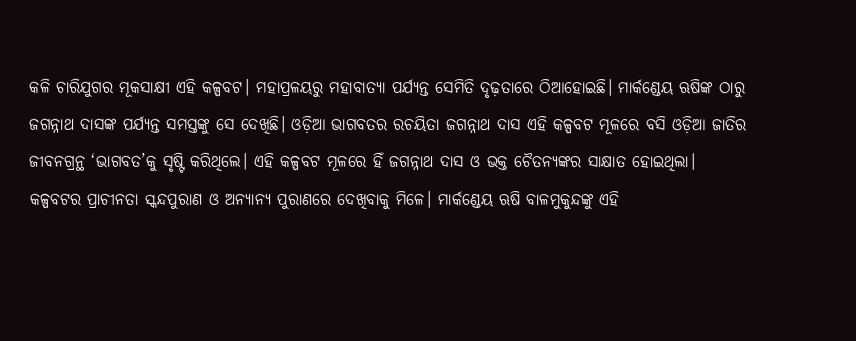କଳି ଚାରିଯୁଗର ମୂକସାକ୍ଷୀ ଏହି କଳ୍ପବଟ। ମହାପ୍ରଳୟରୁ ମହାବାତ୍ୟା ପର୍ଯ୍ୟନ୍ତ ସେମିତି ଦୃଢ଼ତାରେ ଠିଆହୋଇଛି। ମାର୍କଣ୍ଡେୟ ଋଷିଙ୍କ ଠାରୁ ଜଗନ୍ନାଥ ଦାସଙ୍କ ପର୍ଯ୍ୟନ୍ତ ସମସ୍ତଙ୍କୁ ସେ ଦେଖିଛି। ଓଡ଼ିଆ ଭାଗବତର ରଚୟିତା ଜଗନ୍ନାଥ ଦାସ ଏହି କଳ୍ପବଟ ମୂଳରେ ବସି ଓଡ଼ିଆ ଜାତିର ଜୀବନଗ୍ରନ୍ଥ ‘ଭାଗବତ’କୁ ସୃଷ୍ଟି କରିଥିଲେ। ଏହି କଳ୍ପବଟ ମୂଳରେ ହିଁ ଜଗନ୍ନାଥ ଦାସ ଓ ଭକ୍ତ ଚୈତନ୍ୟଙ୍କର ସାକ୍ଷାତ ହୋଇଥିଲା।
କଳ୍ପବଟର ପ୍ରାଚୀନତା ସ୍କନ୍ଦପୁରାଣ ଓ ଅନ୍ୟାନ୍ୟ ପୁରାଣରେ ଦେଖିବାକୁ ମିଳେ। ମାର୍କଣ୍ଡେୟ ଋଷି ବାଳମୁକୁନ୍ଦଙ୍କୁ ଏହି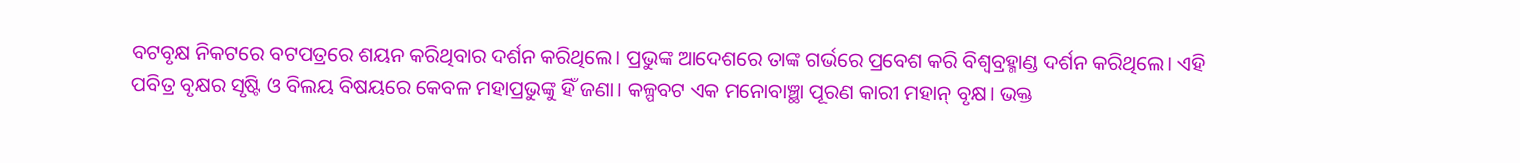ବଟବୃକ୍ଷ ନିକଟରେ ବଟପତ୍ରରେ ଶୟନ କରିଥିବାର ଦର୍ଶନ କରିଥିଲେ। ପ୍ରଭୁଙ୍କ ଆଦେଶରେ ତାଙ୍କ ଗର୍ଭରେ ପ୍ରବେଶ କରି ବିଶ୍ବବ୍ରହ୍ମାଣ୍ଡ ଦର୍ଶନ କରିଥିଲେ। ଏହି ପବିତ୍ର ବୃକ୍ଷର ସୃଷ୍ଟି ଓ ବିଲୟ ବିଷୟରେ କେବଳ ମହାପ୍ରଭୁଙ୍କୁ ହିଁ ଜଣା। କଳ୍ପବଟ ଏକ ମନୋବାଞ୍ଛା ପୂରଣ କାରୀ ମହାନ୍ ବୃକ୍ଷ। ଭକ୍ତ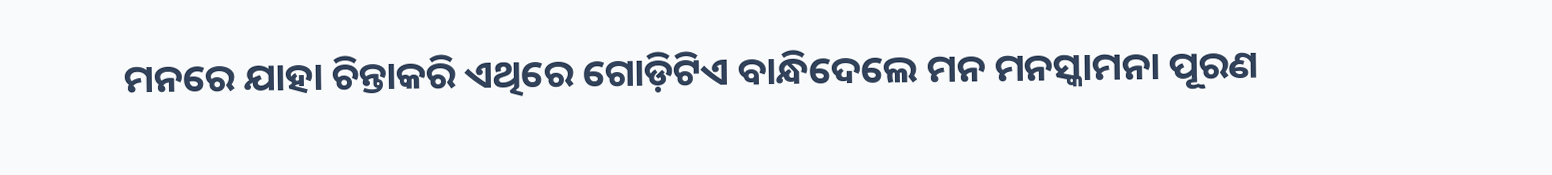ମନରେ ଯାହା ଚିନ୍ତାକରି ଏଥିରେ ଗୋଡ଼ିଟିଏ ବାନ୍ଧିଦେଲେ ମନ ମନସ୍କାମନା ପୂରଣ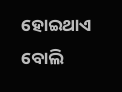ହୋଇଥାଏ ବୋଲି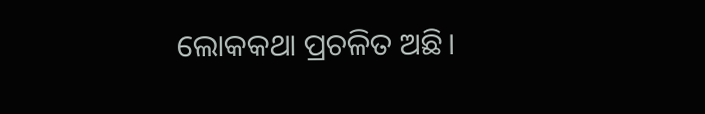ଲୋକକଥା ପ୍ରଚଳିତ ଅଛି।